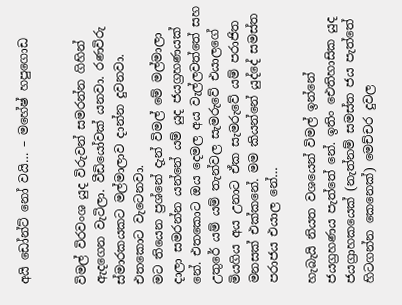අයි ඩෝන්ට් නෝ වයි… – මහේෂ් හපුගොඩ


විමල් විරවංශ යුද විරුවන් සමරන්න ගිහින් ඇදගෙන වැටිලා. වීඩියෝවක් යනවා. රණවිරු ස්මාරකයකට මල්මාලාව දාන්න දුවනවා. එතකොට වැටෙනවා.
මට තියෙන ප්‍රශ්නේ දැන් විමල් මේ මල්මාලා දාලා සමරන්න යන්නේ යම් යුද ජයග්‍රහණයක් නේ. එතකොට ඔය දෙමල අය වැල්ලවත්තේ සහ උතුරේ යම් යම් තැන්වල සැමරුවේ එයාලගේ මියගිය අය උනාට ඒක සැමරුවේ යම් පරාජිත මනසක් එක්කනේ. මම කියන්නේ යුද්දේ සමස්ත පරාජය එයාල නේ…

හැබැයි නියත වශයෙන් විමල් ඉන්නේ ජයග්‍රහණය පැත්තේ නේ. ඉතිං ඓතිහාසික යුද ජයග්‍රාහකයෙක් (නැත්නම් සමස්ත ජය පැත්තේ හිටගන්න කෙනෙක්) මෙච්චර දුවල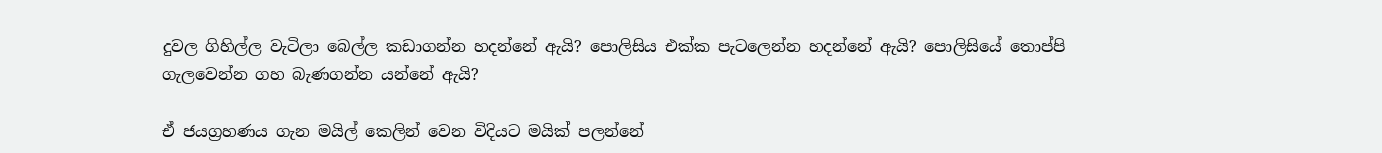දුවල ගිහිල්ල වැටිලා බෙල්ල කඩාගන්න හදන්නේ ඇයි? පොලිසිය එක්ක පැටලෙන්න හදන්නේ ඇයි? පොලිසියේ තොප්පි ගැලවෙන්න ගහ බැණගන්න යන්නේ ඇයි?

ඒ ජයග්‍රහණය ගැන මයිල් කෙලින් වෙන විදියට මයික් පලන්නේ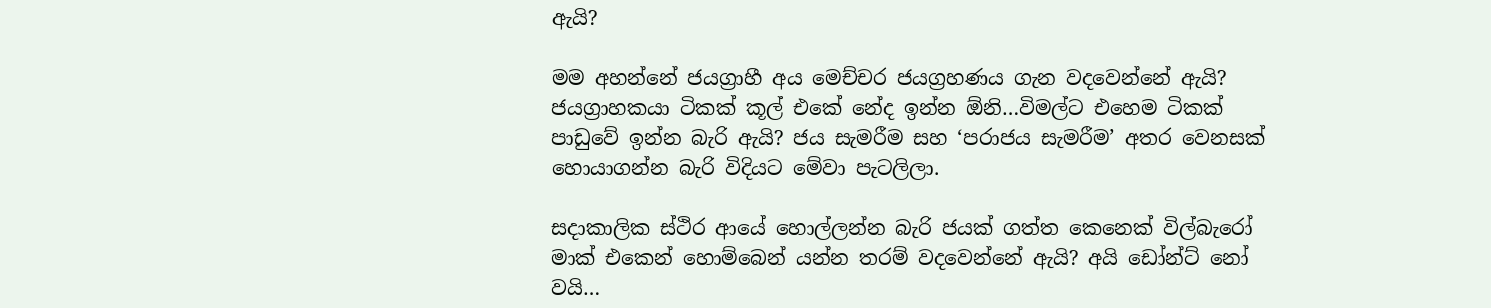ඇයි?

මම අහන්නේ ජයග්‍රාහී අය මෙච්චර ජයග්‍රහණය ගැන වදවෙන්නේ ඇයි? ජයග්‍රාහකයා ටිකක් කූල් එකේ නේද ඉන්න ඕනි…විමල්ට එහෙම ටිකක් පාඩුවේ ඉන්න බැරි ඇයි? ජය සැමරීම සහ ‘පරාජය සැමරීම’ අතර වෙනසක් හොයාගන්න බැරි විදියට මේවා පැටලිලා.

සදාකාලික ස්ථිර ආයේ හොල්ලන්න බැරි ජයක් ගත්ත කෙනෙක් විල්බැරෝ මාක් එකෙන් හොම්බෙන් යන්න තරම් වදවෙන්නේ ඇයි? අයි ඩෝන්ට් නෝ වයි…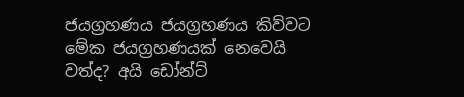ජයග්‍රහණය ජයග්‍රහණය කිව්වට මේක ජයග්‍රහණයක් නෙවෙයි වත්ද? අයි ඩෝන්ට්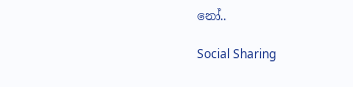නෝ..

Social Sharing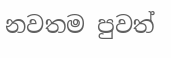නවතම පුවත්